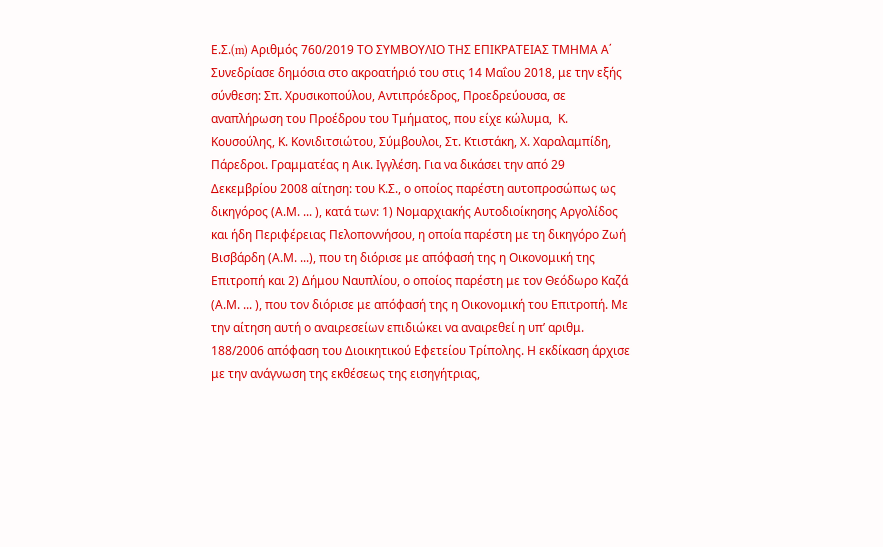Ε.Σ.(m) Αριθμός 760/2019 ΤΟ ΣΥΜΒΟΥΛΙΟ ΤΗΣ ΕΠΙΚΡΑΤΕΙΑΣ ΤΜΗΜΑ Α΄ Συνεδρίασε δημόσια στο ακροατήριό του στις 14 Μαΐου 2018, με την εξής σύνθεση: Σπ. Χρυσικοπούλου, Αντιπρόεδρος, Προεδρεύουσα, σε αναπλήρωση του Προέδρου του Τμήματος, που είχε κώλυμα,  Κ. Κουσούλης, Κ. Κονιδιτσιώτου, Σύμβουλοι, Στ. Κτιστάκη, Χ. Χαραλαμπίδη, Πάρεδροι. Γραμματέας η Αικ. Ιγγλέση. Για να δικάσει την από 29 Δεκεμβρίου 2008 αίτηση: του Κ.Σ., ο οποίος παρέστη αυτοπροσώπως ως δικηγόρος (Α.Μ. ... ), κατά των: 1) Νομαρχιακής Αυτοδιοίκησης Αργολίδος και ήδη Περιφέρειας Πελοποννήσου, η οποία παρέστη με τη δικηγόρο Ζωή Βισβάρδη (Α.Μ. ...), που τη διόρισε με απόφασή της η Οικονομική της Επιτροπή και 2) Δήμου Ναυπλίου, ο οποίος παρέστη με τον Θεόδωρο Καζά (Α.Μ. ... ), που τον διόρισε με απόφασή της η Οικονομική του Επιτροπή. Με την αίτηση αυτή ο αναιρεσείων επιδιώκει να αναιρεθεί η υπ’ αριθμ. 188/2006 απόφαση του Διοικητικού Εφετείου Τρίπολης. Η εκδίκαση άρχισε με την ανάγνωση της εκθέσεως της εισηγήτριας,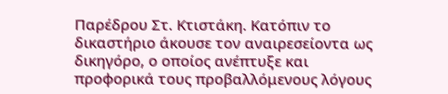Παρέδρου Στ. Κτιστάκη. Κατόπιν το δικαστήριο άκουσε τον αναιρεσείοντα ως δικηγόρο, ο οποίος ανέπτυξε και προφορικά τους προβαλλόμενους λόγους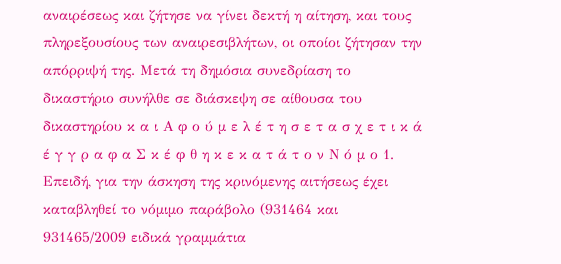αναιρέσεως και ζήτησε να γίνει δεκτή η αίτηση, και τους πληρεξουσίους των αναιρεσιβλήτων, οι οποίοι ζήτησαν την απόρριψή της. Μετά τη δημόσια συνεδρίαση το δικαστήριο συνήλθε σε διάσκεψη σε αίθουσα του δικαστηρίου κ α ι Α φ ο ύ μ ε λ έ τ η σ ε τ α σ χ ε τ ι κ ά έ γ γ ρ α φ α Σ κ έ φ θ η κ ε κ α τ ά τ ο ν Ν ό μ ο 1. Επειδή, για την άσκηση της κρινόμενης αιτήσεως έχει καταβληθεί το νόμιμο παράβολο (931464 και 931465/2009 ειδικά γραμμάτια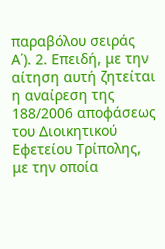παραβόλου σειράς Α΄). 2. Επειδή, με την αίτηση αυτή ζητείται η αναίρεση της 188/2006 αποφάσεως του Διοικητικού Εφετείου Τρίπολης, με την οποία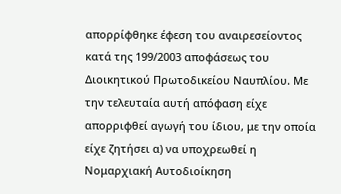απορρίφθηκε έφεση του αναιρεσείοντος κατά της 199/2003 αποφάσεως του Διοικητικού Πρωτοδικείου Ναυπλίου. Με την τελευταία αυτή απόφαση είχε απορριφθεί αγωγή του ίδιου, με την οποία είχε ζητήσει α) να υποχρεωθεί η Νομαρχιακή Αυτοδιοίκηση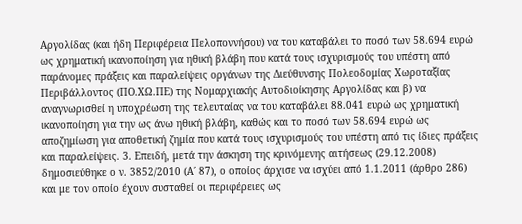Αργολίδας (και ήδη Περιφέρεια Πελοποννήσου) να του καταβάλει το ποσό των 58.694 ευρώ ως χρηματική ικανοποίηση για ηθική βλάβη που κατά τους ισχυρισμούς του υπέστη από παράνομες πράξεις και παραλείψεις οργάνων της Διεύθυνσης Πολεοδομίας Χωροταξίας Περιβάλλοντος (ΠΟ.ΧΩ.ΠΕ) της Νομαρχιακής Αυτοδιοίκησης Αργολίδας και β) να αναγνωρισθεί η υποχρέωση της τελευταίας να του καταβάλει 88.041 ευρώ ως χρηματική ικανοποίηση για την ως άνω ηθική βλάβη, καθώς και το ποσό των 58.694 ευρώ ως αποζημίωση για αποθετική ζημία που κατά τους ισχυρισμούς του υπέστη από τις ίδιες πράξεις και παραλείψεις. 3. Επειδή, μετά την άσκηση της κρινόμενης αιτήσεως (29.12.2008) δημοσιεύθηκε ο ν. 3852/2010 (Α΄ 87), ο οποίος άρχισε να ισχύει από 1.1.2011 (άρθρο 286) και με τον οποίο έχουν συσταθεί οι περιφέρειες ως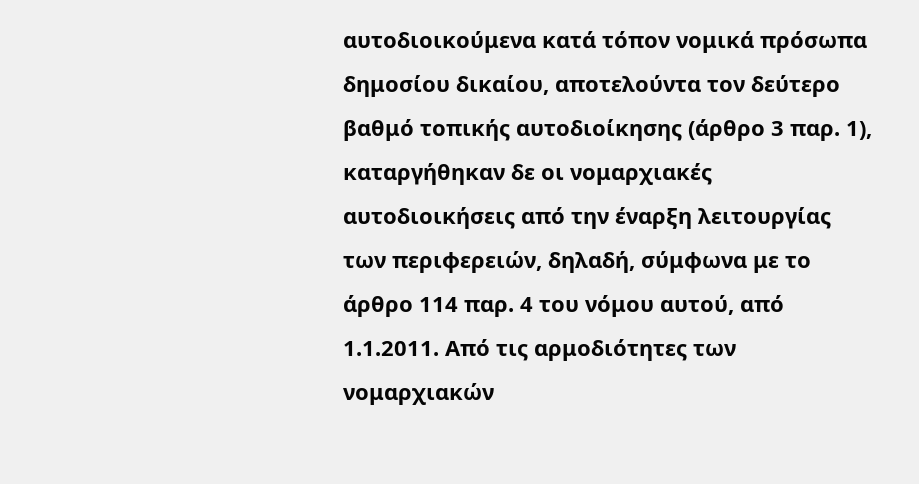αυτοδιοικούμενα κατά τόπον νομικά πρόσωπα δημοσίου δικαίου, αποτελούντα τον δεύτερο βαθμό τοπικής αυτοδιοίκησης (άρθρο 3 παρ. 1), καταργήθηκαν δε οι νομαρχιακές αυτοδιοικήσεις από την έναρξη λειτουργίας των περιφερειών, δηλαδή, σύμφωνα με το άρθρο 114 παρ. 4 του νόμου αυτού, από 1.1.2011. Από τις αρμοδιότητες των νομαρχιακών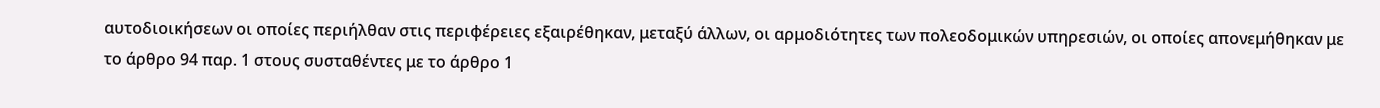αυτοδιοικήσεων οι οποίες περιήλθαν στις περιφέρειες εξαιρέθηκαν, μεταξύ άλλων, οι αρμοδιότητες των πολεοδομικών υπηρεσιών, οι οποίες απονεμήθηκαν με το άρθρο 94 παρ. 1 στους συσταθέντες με το άρθρο 1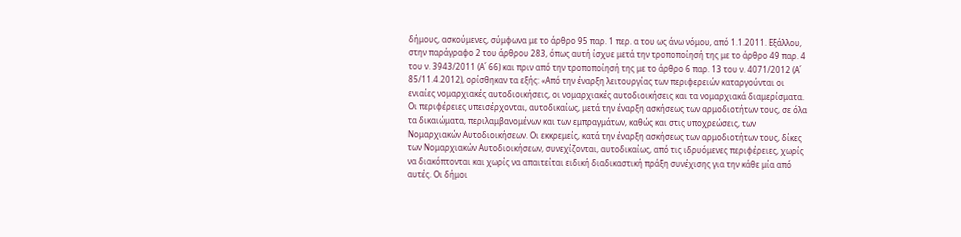δήμους, ασκούμενες, σύμφωνα με το άρθρο 95 παρ. 1 περ. α του ως άνω νόμου, από 1.1.2011. Εξάλλου, στην παράγραφο 2 του άρθρου 283, όπως αυτή ίσχυε μετά την τροποποίησή της με το άρθρο 49 παρ. 4 του ν. 3943/2011 (Α΄ 66) και πριν από την τροποποίησή της με το άρθρο 6 παρ. 13 του ν. 4071/2012 (Α΄ 85/11.4.2012), ορίσθηκαν τα εξής: «Από την έναρξη λειτουργίας των περιφερειών καταργούνται οι ενιαίες νομαρχιακές αυτοδιοικήσεις, οι νομαρχιακές αυτοδιοικήσεις και τα νομαρχιακά διαμερίσματα. Οι περιφέρειες υπεισέρχονται, αυτοδικαίως, μετά την έναρξη ασκήσεως των αρμοδιοτήτων τους, σε όλα τα δικαιώματα, περιλαμβανομένων και των εμπραγμάτων, καθώς και στις υποχρεώσεις, των Νομαρχιακών Αυτοδιοικήσεων. Οι εκκρεμείς, κατά την έναρξη ασκήσεως των αρμοδιοτήτων τους, δίκες των Νομαρχιακών Αυτοδιοικήσεων, συνεχίζονται, αυτοδικαίως, από τις ιδρυόμενες περιφέρειες, χωρίς να διακόπτονται και χωρίς να απαιτείται ειδική διαδικαστική πράξη συνέχισης για την κάθε μία από αυτές. Οι δήμοι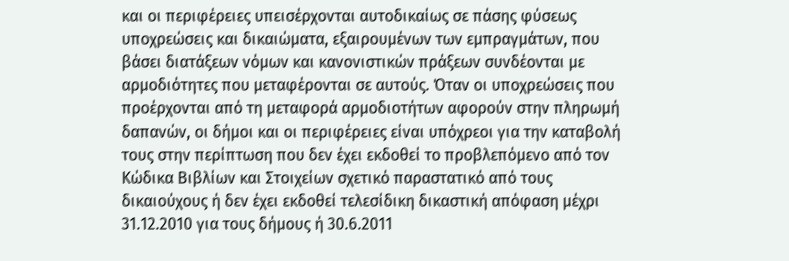και οι περιφέρειες υπεισέρχονται αυτοδικαίως σε πάσης φύσεως υποχρεώσεις και δικαιώματα, εξαιρουμένων των εμπραγμάτων, που βάσει διατάξεων νόμων και κανονιστικών πράξεων συνδέονται με αρμοδιότητες που μεταφέρονται σε αυτούς. Όταν οι υποχρεώσεις που προέρχονται από τη μεταφορά αρμοδιοτήτων αφορούν στην πληρωμή δαπανών, οι δήμοι και οι περιφέρειες είναι υπόχρεοι για την καταβολή τους στην περίπτωση που δεν έχει εκδοθεί το προβλεπόμενο από τον Κώδικα Βιβλίων και Στοιχείων σχετικό παραστατικό από τους δικαιούχους ή δεν έχει εκδοθεί τελεσίδικη δικαστική απόφαση μέχρι 31.12.2010 για τους δήμους ή 30.6.2011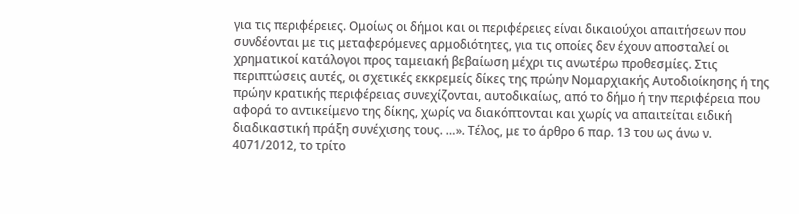για τις περιφέρειες. Ομοίως οι δήμοι και οι περιφέρειες είναι δικαιούχοι απαιτήσεων που συνδέονται με τις μεταφερόμενες αρμοδιότητες, για τις οποίες δεν έχουν αποσταλεί οι χρηματικοί κατάλογοι προς ταμειακή βεβαίωση μέχρι τις ανωτέρω προθεσμίες. Στις περιπτώσεις αυτές, οι σχετικές εκκρεμείς δίκες της πρώην Νομαρχιακής Αυτοδιοίκησης ή της πρώην κρατικής περιφέρειας συνεχίζονται, αυτοδικαίως, από το δήμο ή την περιφέρεια που αφορά το αντικείμενο της δίκης, χωρίς να διακόπτονται και χωρίς να απαιτείται ειδική διαδικαστική πράξη συνέχισης τους. …». Τέλος, με το άρθρο 6 παρ. 13 του ως άνω ν. 4071/2012, το τρίτο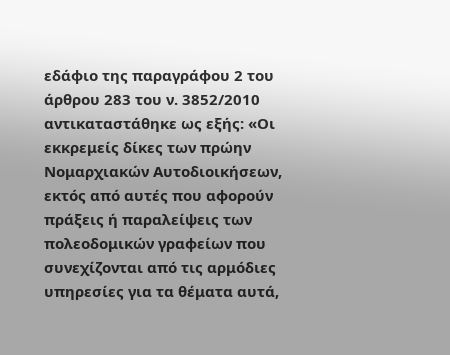εδάφιο της παραγράφου 2 του άρθρου 283 του ν. 3852/2010 αντικαταστάθηκε ως εξής: «Οι εκκρεμείς δίκες των πρώην Νομαρχιακών Αυτοδιοικήσεων, εκτός από αυτές που αφορούν πράξεις ή παραλείψεις των πολεοδομικών γραφείων που συνεχίζονται από τις αρμόδιες υπηρεσίες για τα θέματα αυτά,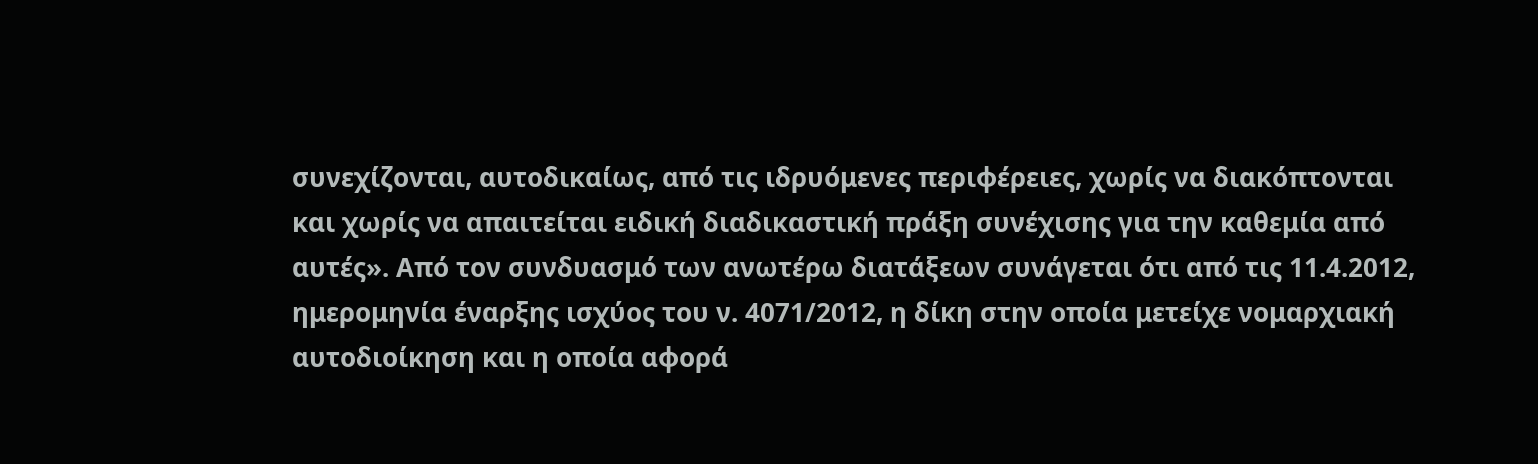συνεχίζονται, αυτοδικαίως, από τις ιδρυόμενες περιφέρειες, χωρίς να διακόπτονται και χωρίς να απαιτείται ειδική διαδικαστική πράξη συνέχισης για την καθεμία από αυτές». Από τον συνδυασμό των ανωτέρω διατάξεων συνάγεται ότι από τις 11.4.2012, ημερομηνία έναρξης ισχύος του ν. 4071/2012, η δίκη στην οποία μετείχε νομαρχιακή αυτοδιοίκηση και η οποία αφορά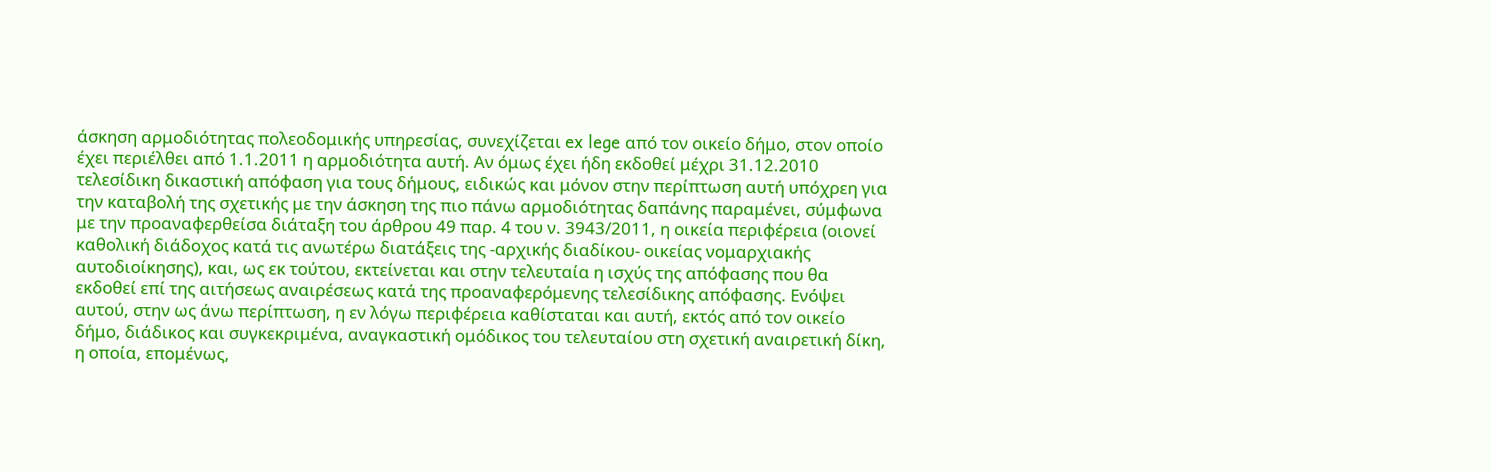άσκηση αρμοδιότητας πολεοδομικής υπηρεσίας, συνεχίζεται ex lege από τον οικείο δήμο, στον οποίο έχει περιέλθει από 1.1.2011 η αρμοδιότητα αυτή. Αν όμως έχει ήδη εκδοθεί μέχρι 31.12.2010 τελεσίδικη δικαστική απόφαση για τους δήμους, ειδικώς και μόνον στην περίπτωση αυτή υπόχρεη για την καταβολή της σχετικής με την άσκηση της πιο πάνω αρμοδιότητας δαπάνης παραμένει, σύμφωνα με την προαναφερθείσα διάταξη του άρθρου 49 παρ. 4 του ν. 3943/2011, η οικεία περιφέρεια (οιονεί καθολική διάδοχος κατά τις ανωτέρω διατάξεις της -αρχικής διαδίκου- οικείας νομαρχιακής αυτοδιοίκησης), και, ως εκ τούτου, εκτείνεται και στην τελευταία η ισχύς της απόφασης που θα εκδοθεί επί της αιτήσεως αναιρέσεως κατά της προαναφερόμενης τελεσίδικης απόφασης. Ενόψει αυτού, στην ως άνω περίπτωση, η εν λόγω περιφέρεια καθίσταται και αυτή, εκτός από τον οικείο δήμο, διάδικος και συγκεκριμένα, αναγκαστική ομόδικος του τελευταίου στη σχετική αναιρετική δίκη, η οποία, επομένως,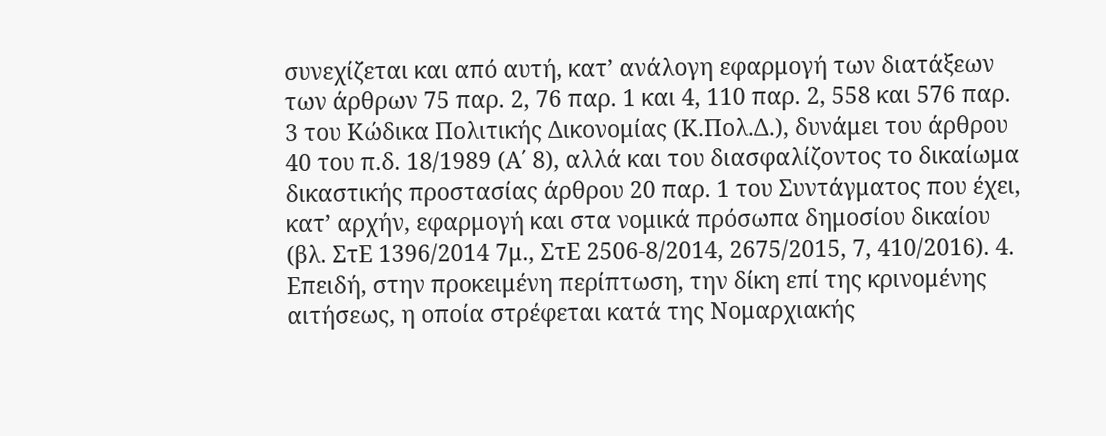συνεχίζεται και από αυτή, κατ’ ανάλογη εφαρμογή των διατάξεων των άρθρων 75 παρ. 2, 76 παρ. 1 και 4, 110 παρ. 2, 558 και 576 παρ. 3 του Κώδικα Πολιτικής Δικονομίας (Κ.Πολ.Δ.), δυνάμει του άρθρου 40 του π.δ. 18/1989 (Α΄ 8), αλλά και του διασφαλίζοντος το δικαίωμα δικαστικής προστασίας άρθρου 20 παρ. 1 του Συντάγματος που έχει, κατ’ αρχήν, εφαρμογή και στα νομικά πρόσωπα δημοσίου δικαίου (βλ. ΣτΕ 1396/2014 7μ., ΣτΕ 2506-8/2014, 2675/2015, 7, 410/2016). 4. Επειδή, στην προκειμένη περίπτωση, την δίκη επί της κρινομένης αιτήσεως, η οποία στρέφεται κατά της Νομαρχιακής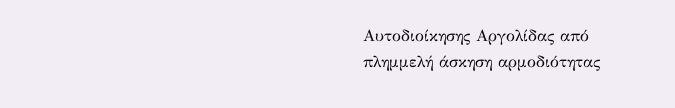Αυτοδιοίκησης Αργολίδας από πλημμελή άσκηση αρμοδιότητας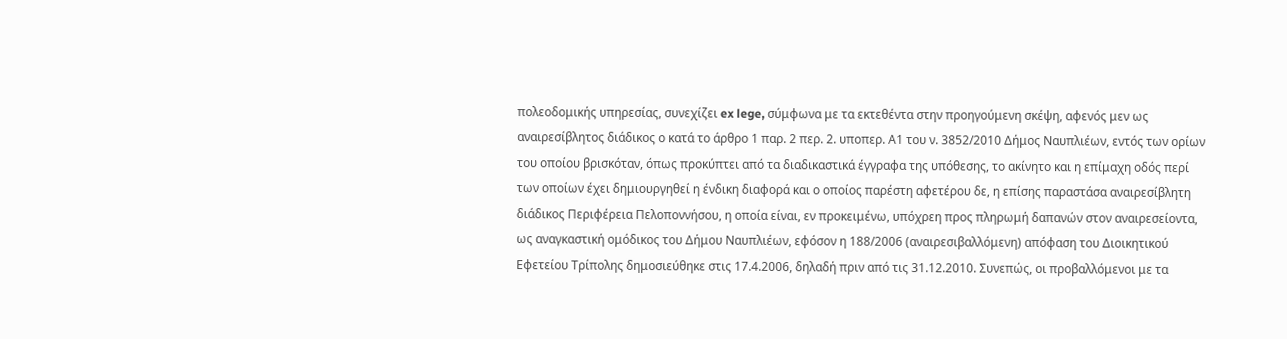πολεοδομικής υπηρεσίας, συνεχίζει ex lege, σύμφωνα με τα εκτεθέντα στην προηγούμενη σκέψη, αφενός μεν ως αναιρεσίβλητος διάδικος ο κατά το άρθρο 1 παρ. 2 περ. 2. υποπερ. Α1 του ν. 3852/2010 Δήμος Ναυπλιέων, εντός των ορίων του οποίου βρισκόταν, όπως προκύπτει από τα διαδικαστικά έγγραφα της υπόθεσης, το ακίνητο και η επίμαχη οδός περί των οποίων έχει δημιουργηθεί η ένδικη διαφορά και ο οποίος παρέστη αφετέρου δε, η επίσης παραστάσα αναιρεσίβλητη διάδικος Περιφέρεια Πελοποννήσου, η οποία είναι, εν προκειμένω, υπόχρεη προς πληρωμή δαπανών στον αναιρεσείοντα, ως αναγκαστική ομόδικος του Δήμου Ναυπλιέων, εφόσον η 188/2006 (αναιρεσιβαλλόμενη) απόφαση του Διοικητικού Εφετείου Τρίπολης δημοσιεύθηκε στις 17.4.2006, δηλαδή πριν από τις 31.12.2010. Συνεπώς, οι προβαλλόμενοι με τα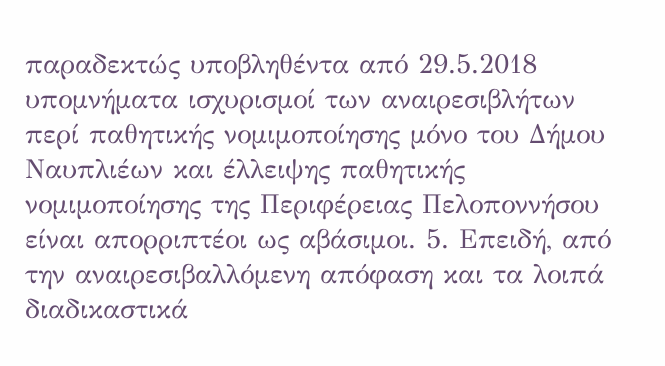παραδεκτώς υποβληθέντα από 29.5.2018 υπομνήματα ισχυρισμοί των αναιρεσιβλήτων περί παθητικής νομιμοποίησης μόνο του Δήμου Ναυπλιέων και έλλειψης παθητικής νομιμοποίησης της Περιφέρειας Πελοποννήσου είναι απορριπτέοι ως αβάσιμοι. 5. Επειδή, από την αναιρεσιβαλλόμενη απόφαση και τα λοιπά διαδικαστικά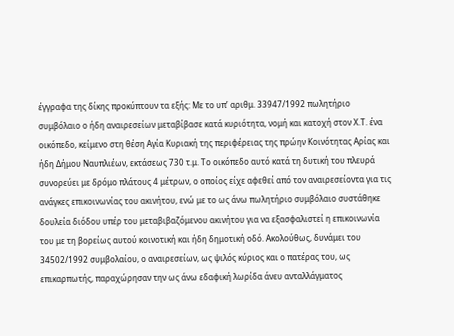έγγραφα της δίκης προκύπτουν τα εξής: Με το υπ’ αριθμ. 33947/1992 πωλητήριο συμβόλαιο ο ήδη αναιρεσείων μεταβίβασε κατά κυριότητα, νομή και κατοχή στον Χ.Τ. ένα οικόπεδο, κείμενο στη θέση Αγία Κυριακή της περιφέρειας της πρώην Κοινότητας Αρίας και ήδη Δήμου Ναυπλιέων, εκτάσεως 730 τ.μ. Το οικόπεδο αυτό κατά τη δυτική του πλευρά συνορεύει με δρόμο πλάτους 4 μέτρων, ο οποίος είχε αφεθεί από τον αναιρεσείοντα για τις ανάγκες επικοινωνίας του ακινήτου, ενώ με το ως άνω πωλητήριο συμβόλαιο συστάθηκε δουλεία διόδου υπέρ του μεταβιβαζόμενου ακινήτου για να εξασφαλιστεί η επικοινωνία του με τη βορείως αυτού κοινοτική και ήδη δημοτική οδό. Ακολούθως, δυνάμει του 34502/1992 συμβολαίου, ο αναιρεσείων, ως ψιλός κύριος και ο πατέρας του, ως επικαρπωτής, παραχώρησαν την ως άνω εδαφική λωρίδα άνευ ανταλλάγματος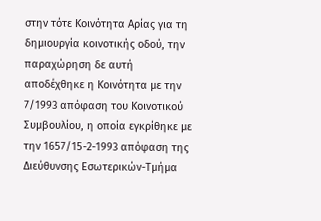στην τότε Κοινότητα Αρίας για τη δημιουργία κοινοτικής οδού, την παραχώρηση δε αυτή αποδέχθηκε η Κοινότητα με την 7/1993 απόφαση του Κοινοτικού Συμβουλίου, η οποία εγκρίθηκε με την 1657/15-2-1993 απόφαση της Διεύθυνσης Εσωτερικών-Τμήμα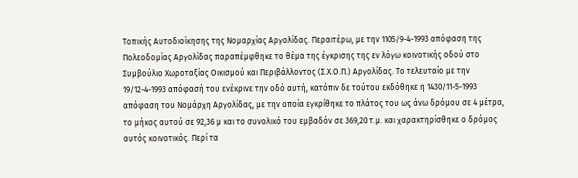Τοπικής Αυτοδιοίκησης της Νομαρχίας Αργολίδας. Περαιτέρω, με την 1105/9-4-1993 απόφαση της Πολεοδομίας Αργολίδας παραπέμφθηκε το θέμα της έγκρισης της εν λόγω κοινοτικής οδού στο Συμβούλιο Χωροταξίας Οικισμού και Περιβάλλοντος (Σ.Χ.Ο.Π.) Αργολίδας. Το τελευταίο με την 19/12-4-1993 απόφασή του ενέκρινε την οδό αυτή, κατόπιν δε τούτου εκδόθηκε η 1430/11-5-1993 απόφαση του Νομάρχη Αργολίδας, με την οποία εγκρίθηκε το πλάτος του ως άνω δρόμου σε 4 μέτρα, το μήκος αυτού σε 92,36 μ και το συνολικό του εμβαδόν σε 369,20 τ.μ. και χαρακτηρίσθηκε ο δρόμος αυτός κοινοτικός. Περί τα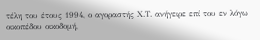τέλη του έτους 1994, ο αγοραστής Χ.Τ. ανήγειρε επί του εν λόγω οικοπέδου οικοδομή,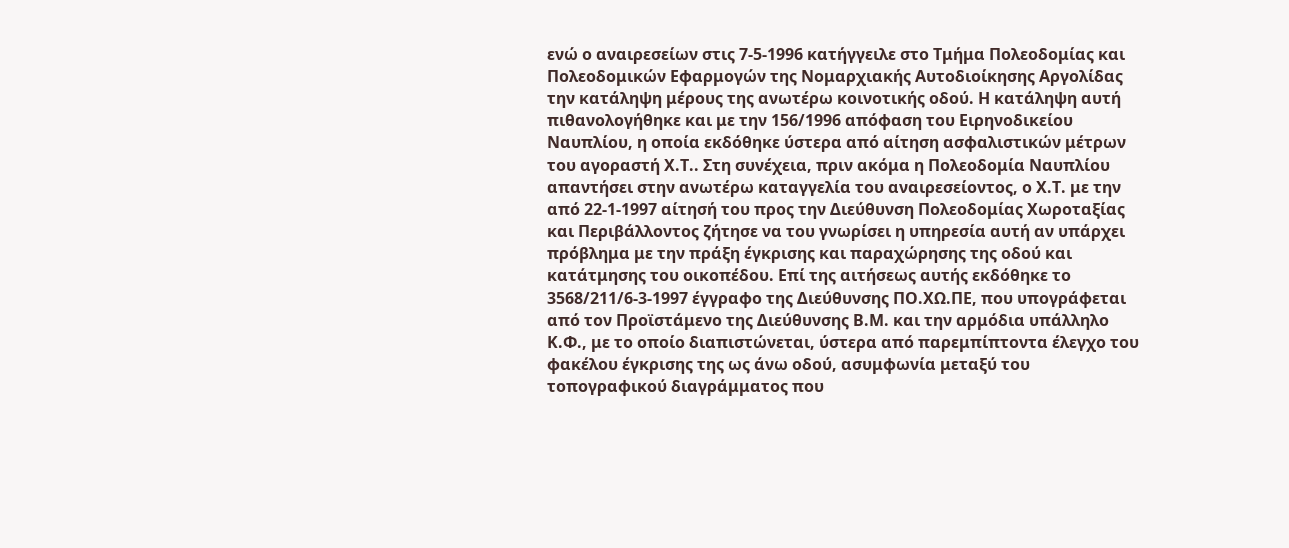ενώ ο αναιρεσείων στις 7-5-1996 κατήγγειλε στο Τμήμα Πολεοδομίας και Πολεοδομικών Εφαρμογών της Νομαρχιακής Αυτοδιοίκησης Αργολίδας την κατάληψη μέρους της ανωτέρω κοινοτικής οδού. Η κατάληψη αυτή πιθανολογήθηκε και με την 156/1996 απόφαση του Ειρηνοδικείου Ναυπλίου, η οποία εκδόθηκε ύστερα από αίτηση ασφαλιστικών μέτρων του αγοραστή Χ.Τ.. Στη συνέχεια, πριν ακόμα η Πολεοδομία Ναυπλίου απαντήσει στην ανωτέρω καταγγελία του αναιρεσείοντος, ο Χ.Τ. με την από 22-1-1997 αίτησή του προς την Διεύθυνση Πολεοδομίας Χωροταξίας και Περιβάλλοντος ζήτησε να του γνωρίσει η υπηρεσία αυτή αν υπάρχει πρόβλημα με την πράξη έγκρισης και παραχώρησης της οδού και κατάτμησης του οικοπέδου. Επί της αιτήσεως αυτής εκδόθηκε το 3568/211/6-3-1997 έγγραφο της Διεύθυνσης ΠΟ.ΧΩ.ΠΕ, που υπογράφεται από τον Προϊστάμενο της Διεύθυνσης Β.Μ. και την αρμόδια υπάλληλο Κ.Φ., με το οποίο διαπιστώνεται, ύστερα από παρεμπίπτοντα έλεγχο του φακέλου έγκρισης της ως άνω οδού, ασυμφωνία μεταξύ του τοπογραφικού διαγράμματος που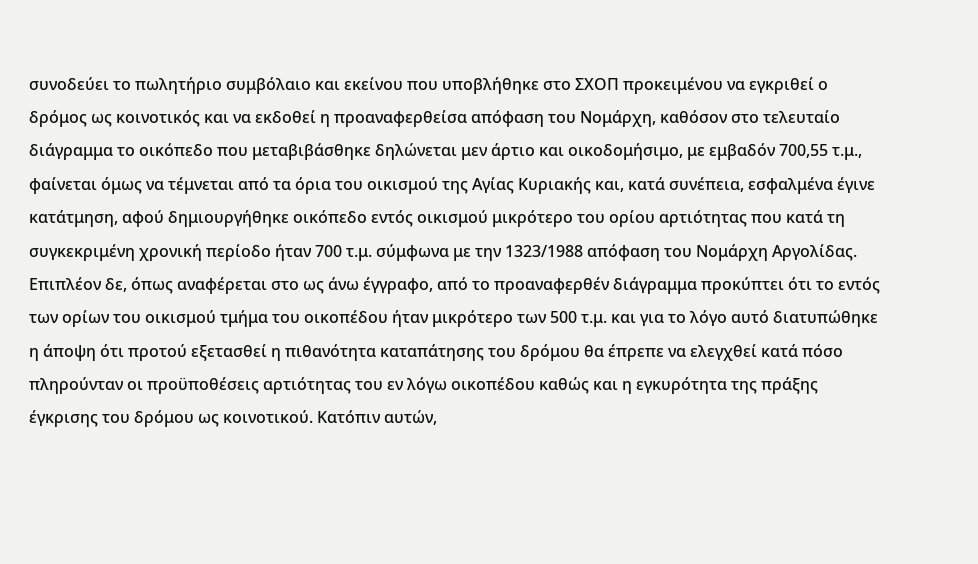συνοδεύει το πωλητήριο συμβόλαιο και εκείνου που υποβλήθηκε στο ΣΧΟΠ προκειμένου να εγκριθεί ο δρόμος ως κοινοτικός και να εκδοθεί η προαναφερθείσα απόφαση του Νομάρχη, καθόσον στο τελευταίο διάγραμμα το οικόπεδο που μεταβιβάσθηκε δηλώνεται μεν άρτιο και οικοδομήσιμο, με εμβαδόν 700,55 τ.μ., φαίνεται όμως να τέμνεται από τα όρια του οικισμού της Αγίας Κυριακής και, κατά συνέπεια, εσφαλμένα έγινε κατάτμηση, αφού δημιουργήθηκε οικόπεδο εντός οικισμού μικρότερο του ορίου αρτιότητας που κατά τη συγκεκριμένη χρονική περίοδο ήταν 700 τ.μ. σύμφωνα με την 1323/1988 απόφαση του Νομάρχη Αργολίδας. Επιπλέον δε, όπως αναφέρεται στο ως άνω έγγραφο, από το προαναφερθέν διάγραμμα προκύπτει ότι το εντός των ορίων του οικισμού τμήμα του οικοπέδου ήταν μικρότερο των 500 τ.μ. και για το λόγο αυτό διατυπώθηκε η άποψη ότι προτού εξετασθεί η πιθανότητα καταπάτησης του δρόμου θα έπρεπε να ελεγχθεί κατά πόσο πληρούνταν οι προϋποθέσεις αρτιότητας του εν λόγω οικοπέδου καθώς και η εγκυρότητα της πράξης έγκρισης του δρόμου ως κοινοτικού. Κατόπιν αυτών,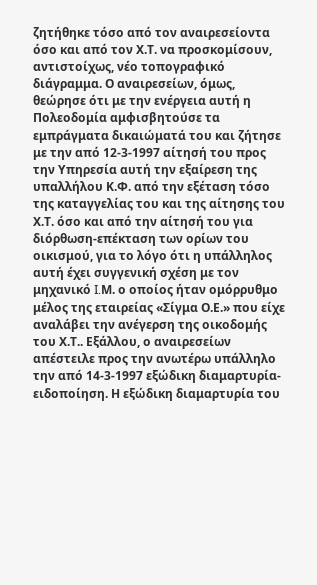ζητήθηκε τόσο από τον αναιρεσείοντα όσο και από τον Χ.Τ. να προσκομίσουν, αντιστοίχως, νέο τοπογραφικό διάγραμμα. Ο αναιρεσείων, όμως, θεώρησε ότι με την ενέργεια αυτή η Πολεοδομία αμφισβητούσε τα εμπράγματα δικαιώματά του και ζήτησε με την από 12-3-1997 αίτησή του προς την Υπηρεσία αυτή την εξαίρεση της υπαλλήλου Κ.Φ. από την εξέταση τόσο της καταγγελίας του και της αίτησης του Χ.Τ. όσο και από την αίτησή του για διόρθωση-επέκταση των ορίων του οικισμού, για το λόγο ότι η υπάλληλος αυτή έχει συγγενική σχέση με τον μηχανικό I.Μ. ο οποίος ήταν ομόρρυθμο μέλος της εταιρείας «Σίγμα Ο.Ε.» που είχε αναλάβει την ανέγερση της οικοδομής του Χ.Τ.. Εξάλλου, ο αναιρεσείων απέστειλε προς την ανωτέρω υπάλληλο την από 14-3-1997 εξώδικη διαμαρτυρία-ειδοποίηση. Η εξώδικη διαμαρτυρία του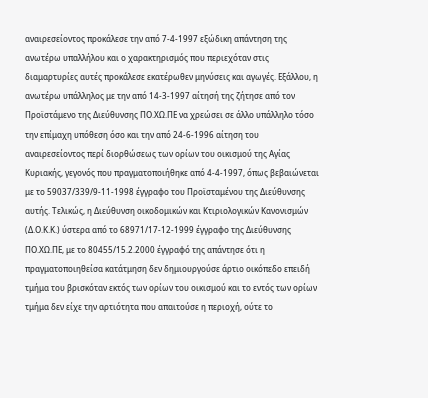αναιρεσείοντος προκάλεσε την από 7-4-1997 εξώδικη απάντηση της ανωτέρω υπαλλήλου και ο χαρακτηρισμός που περιεχόταν στις διαμαρτυρίες αυτές προκάλεσε εκατέρωθεν μηνύσεις και αγωγές. Εξάλλου, η ανωτέρω υπάλληλος με την από 14-3-1997 αίτησή της ζήτησε από τον Προϊστάμενο της Διεύθυνσης ΠΟ.ΧΩ.ΠΕ να χρεώσει σε άλλο υπάλληλο τόσο την επίμαχη υπόθεση όσο και την από 24-6-1996 αίτηση του αναιρεσείοντος περί διορθώσεως των ορίων του οικισμού της Αγίας Κυριακής, γεγονός που πραγματοποιήθηκε από 4-4-1997, όπως βεβαιώνεται με το 59037/339/9-11-1998 έγγραφο του Προϊσταμένου της Διεύθυνσης αυτής. Τελικώς, η Διεύθυνση οικοδομικών και Κτιριολογικών Κανονισμών (Δ.Ο.Κ.Κ.) ύστερα από το 68971/17-12-1999 έγγραφο της Διεύθυνσης ΠΟ.ΧΩ.ΠΕ, με το 80455/15.2.2000 έγγραφό της απάντησε ότι η πραγματοποιηθείσα κατάτμηση δεν δημιουργούσε άρτιο οικόπεδο επειδή τμήμα του βρισκόταν εκτός των ορίων του οικισμού και το εντός των ορίων τμήμα δεν είχε την αρτιότητα που απαιτούσε η περιοχή, ούτε το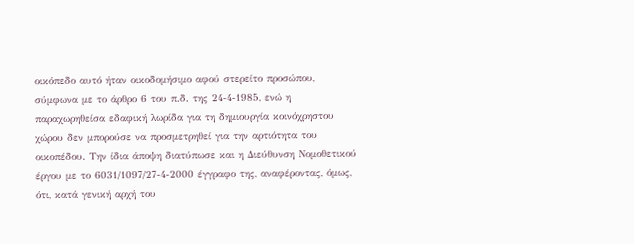οικόπεδο αυτό ήταν οικοδομήσιμο αφού στερείτο προσώπου, σύμφωνα με το άρθρο 6 του π.δ. της 24-4-1985, ενώ η παραχωρηθείσα εδαφική λωρίδα για τη δημιουργία κοινόχρηστου χώρου δεν μπορούσε να προσμετρηθεί για την αρτιότητα του οικοπέδου. Την ίδια άποψη διατύπωσε και η Διεύθυνση Νομοθετικού έργου με το 6031/1097/27-4-2000 έγγραφο της, αναφέροντας, όμως, ότι, κατά γενική αρχή του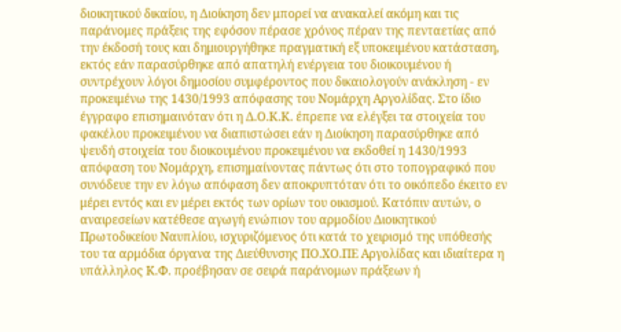διοικητικού δικαίου, η Διοίκηση δεν μπορεί να ανακαλεί ακόμη και τις παράνομες πράξεις της εφόσον πέρασε χρόνος πέραν της πενταετίας από την έκδοσή τους και δημιουργήθηκε πραγματική εξ υποκειμένου κατάσταση, εκτός εάν παρασύρθηκε από απατηλή ενέργεια του διοικουμένου ή συντρέχουν λόγοι δημοσίου συμφέροντος που δικαιολογούν ανάκληση - εν προκειμένω της 1430/1993 απόφασης του Νομάρχη Αργολίδας. Στο ίδιο έγγραφο επισημαινόταν ότι η Δ.Ο.Κ.Κ. έπρεπε να ελέγξει τα στοιχεία του φακέλου προκειμένου να διαπιστώσει εάν η Διοίκηση παρασύρθηκε από ψευδή στοιχεία του διοικουμένου προκειμένου να εκδοθεί η 1430/1993 απόφαση του Νομάρχη, επισημαίνοντας πάντως ότι στο τοπογραφικό που συνόδευε την εν λόγω απόφαση δεν αποκρυπτόταν ότι το οικόπεδο έκειτο εν μέρει εντός και εν μέρει εκτός των ορίων του οικισμού. Κατόπιν αυτών, ο αναιρεσείων κατέθεσε αγωγή ενώπιον του αρμοδίου Διοικητικού Πρωτοδικείου Ναυπλίου, ισχυριζόμενος ότι κατά το χειρισμό της υπόθεσής του τα αρμόδια όργανα της Διεύθυνσης ΠΟ.ΧΟ.ΠΕ Αργολίδας και ιδιαίτερα η υπάλληλος Κ.Φ. προέβησαν σε σειρά παράνομων πράξεων ή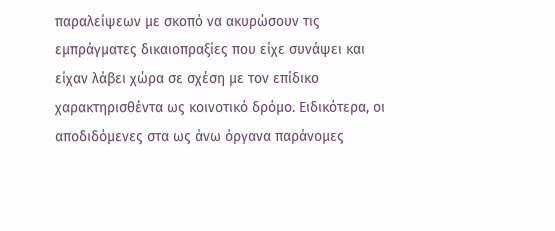παραλείψεων με σκοπό να ακυρώσουν τις εμπράγματες δικαιοπραξίες που είχε συνάψει και είχαν λάβει χώρα σε σχέση με τον επίδικο χαρακτηρισθέντα ως κοινοτικό δρόμο. Ειδικότερα, οι αποδιδόμενες στα ως άνω όργανα παράνομες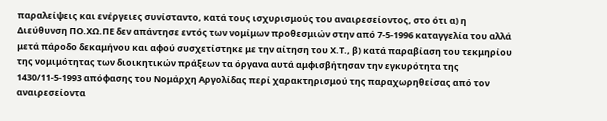παραλείψεις και ενέργειες συνίσταντο, κατά τους ισχυρισμούς του αναιρεσείοντος, στο ότι α) η Διεύθυνση ΠΟ.ΧΩ.ΠΕ δεν απάντησε εντός των νομίμων προθεσμιών στην από 7-5-1996 καταγγελία του αλλά μετά πάροδο δεκαμήνου και αφού συσχετίστηκε με την αίτηση του Χ.Τ., β) κατά παραβίαση του τεκμηρίου της νομιμότητας των διοικητικών πράξεων τα όργανα αυτά αμφισβήτησαν την εγκυρότητα της 1430/11-5-1993 απόφασης του Νομάρχη Αργολίδας περί χαρακτηρισμού της παραχωρηθείσας από τον αναιρεσείοντα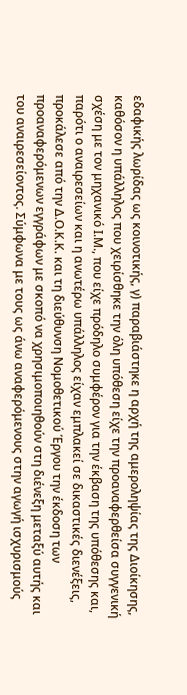εδαφικής λωρίδας ως κοινοτικής, γ) παραβιάστηκε η αρχή της αμεροληψίας της Διοίκησης, καθόσον η υπάλληλος που χειρίσθηκε την όλη υπόθεση είχε την προαναφερθείσα συγγενική σχέση με τον μηχανικό Ι.Μ., που είχε πρόδηλο συμφέρον για την έκβαση της υπόθεσης και, παρότι ο αναιρεσείων και η ανωτέρω υπάλληλος είχαν εμπλακεί σε δικαστικές διενέξεις, προκάλεσε από την Δ.Ο.Κ.Κ. και τη διεύθυνση Νομοθετικού Έργου την έκδοση των προαναφερόμενων εγγράφων με σκοπό να χρησιμοποιηθούν στη διένεξη μεταξύ αυτής και του αναιρεσείοντος. Σύμφωνα με τους ως άνω αναφερόμενους στην αγωγή ισχυρισμούς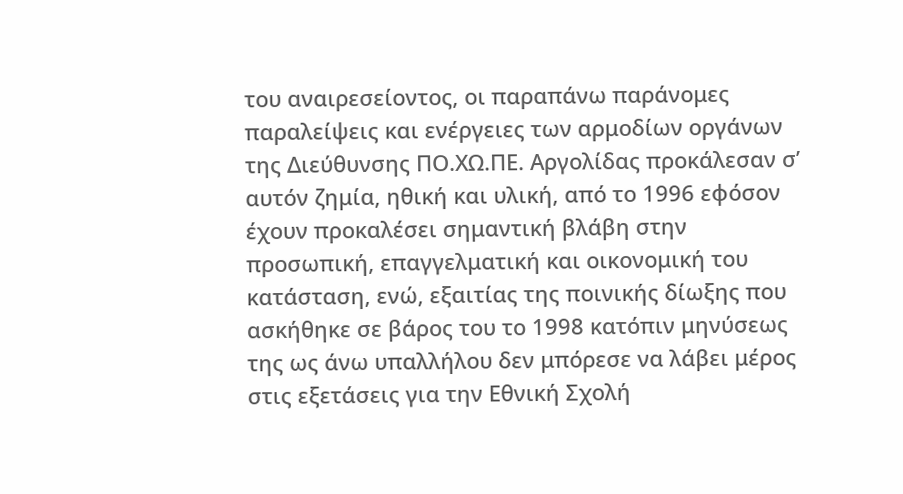του αναιρεσείοντος, οι παραπάνω παράνομες παραλείψεις και ενέργειες των αρμοδίων οργάνων της Διεύθυνσης ΠΟ.ΧΩ.ΠΕ. Αργολίδας προκάλεσαν σ’ αυτόν ζημία, ηθική και υλική, από το 1996 εφόσον έχουν προκαλέσει σημαντική βλάβη στην προσωπική, επαγγελματική και οικονομική του κατάσταση, ενώ, εξαιτίας της ποινικής δίωξης που ασκήθηκε σε βάρος του το 1998 κατόπιν μηνύσεως της ως άνω υπαλλήλου δεν μπόρεσε να λάβει μέρος στις εξετάσεις για την Εθνική Σχολή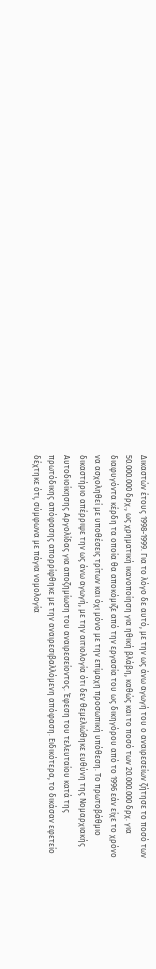Δικαστών έτους 1998-1999. Για το λόγο δε αυτό, με την ως άνω αγωγή του ο αναιρεσείων ζήτησε το ποσό των 50.000.000 δρχ., ως χρηματική ικανοποίηση για ηθική βλάβη, καθώς και το ποσό των 20.000.000 δρχ. για διαφυγόντα κέρδη τα οποία θα αποκόμιζε από την εργασία του ως δικηγόρου από το 1996 εάν είχε το χρόνο να ασχοληθεί με υποθέσεις τρίτων και όχι μόνο με την επίμαχη προσωπική υπόθεση. Το πρωτοβάθμιο δικαστήριο απέρριψε την ως άνω αγωγή, με την αιτιολογία ότι δεν θεμελιώθηκε ευθύνη της Νομαρχιακής Αυτοδιοίκησης Αργολίδας για αποζημίωση του αναιρεσείοντος. Έφεση του τελευταίου κατά της πρωτόδικης απόφασης απορρίφθηκε με την αναιρεσιβαλλόμενη απόφαση. Ειδικότερα, το δικάσαν εφετείο δέχτηκε ότι, σύμφωνα με πάγια νομολογία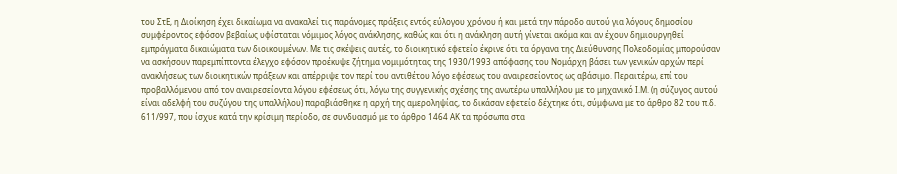του ΣτΕ, η Διοίκηση έχει δικαίωμα να ανακαλεί τις παράνομες πράξεις εντός εύλογου χρόνου ή και μετά την πάροδο αυτού για λόγους δημοσίου συμφέροντος εφόσον βεβαίως υφίσταται νόμιμος λόγος ανάκλησης, καθώς και ότι η ανάκληση αυτή γίνεται ακόμα και αν έχουν δημιουργηθεί εμπράγματα δικαιώματα των διοικουμένων. Με τις σκέψεις αυτές, το διοικητικό εφετείο έκρινε ότι τα όργανα της Διεύθυνσης Πολεοδομίας μπορούσαν να ασκήσουν παρεμπίπτοντα έλεγχο εφόσον προέκυψε ζήτημα νομιμότητας της 1930/1993 απόφασης του Νομάρχη βάσει των γενικών αρχών περί ανακλήσεως των διοικητικών πράξεων και απέρριψε τον περί του αντιθέτου λόγο εφέσεως του αναιρεσείοντος ως αβάσιμο. Περαιτέρω, επί του προβαλλόμενου από τον αναιρεσείοντα λόγου εφέσεως ότι, λόγω της συγγενικής σχέσης της ανωτέρω υπαλλήλου με το μηχανικό Ι.Μ. (η σύζυγος αυτού είναι αδελφή του συζύγου της υπαλλήλου) παραβιάσθηκε η αρχή της αμεροληψίας, το δικάσαν εφετείο δέχτηκε ότι, σύμφωνα με το άρθρο 82 του π.δ. 611/997, που ίσχυε κατά την κρίσιμη περίοδο, σε συνδυασμό με το άρθρο 1464 ΑΚ τα πρόσωπα στα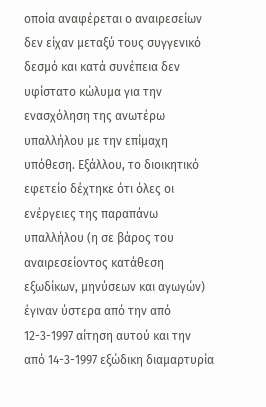οποία αναφέρεται ο αναιρεσείων δεν είχαν μεταξύ τους συγγενικό δεσμό και κατά συνέπεια δεν υφίστατο κώλυμα για την ενασχόληση της ανωτέρω υπαλλήλου με την επίμαχη υπόθεση. Εξάλλου, το διοικητικό εφετείο δέχτηκε ότι όλες οι ενέργειες της παραπάνω υπαλλήλου (η σε βάρος του αναιρεσείοντος κατάθεση εξωδίκων, μηνύσεων και αγωγών) έγιναν ύστερα από την από 12-3-1997 αίτηση αυτού και την από 14-3-1997 εξώδικη διαμαρτυρία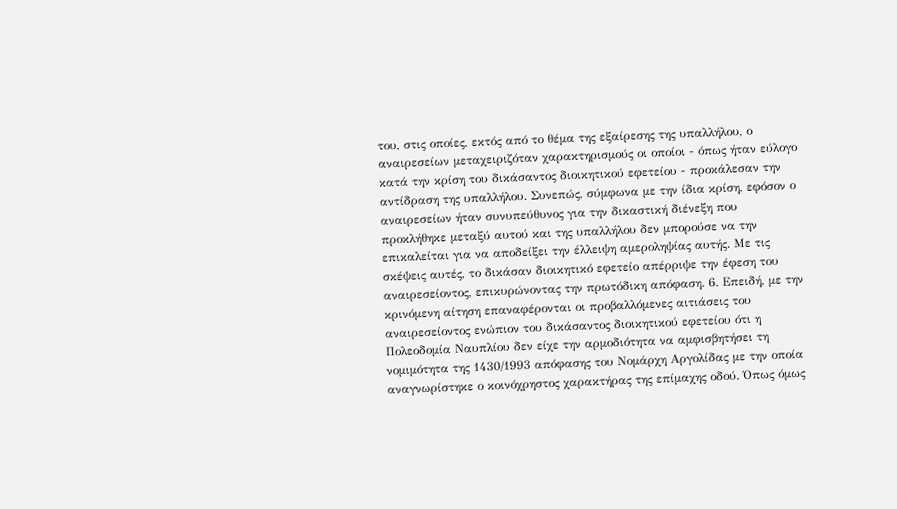του, στις οποίες, εκτός από το θέμα της εξαίρεσης της υπαλλήλου, ο αναιρεσείων μεταχειριζόταν χαρακτηρισμούς οι οποίοι - όπως ήταν εύλογο κατά την κρίση του δικάσαντος διοικητικού εφετείου - προκάλεσαν την αντίδραση της υπαλλήλου. Συνεπώς, σύμφωνα με την ίδια κρίση, εφόσον ο αναιρεσείων ήταν συνυπεύθυνος για την δικαστική διένεξη που προκλήθηκε μεταξύ αυτού και της υπαλλήλου δεν μπορούσε να την επικαλείται για να αποδείξει την έλλειψη αμεροληψίας αυτής. Με τις σκέψεις αυτές, το δικάσαν διοικητικό εφετείο απέρριψε την έφεση του αναιρεσείοντος, επικυρώνοντας την πρωτόδικη απόφαση. 6. Επειδή, με την κρινόμενη αίτηση επαναφέρονται οι προβαλλόμενες αιτιάσεις του αναιρεσείοντος ενώπιον του δικάσαντος διοικητικού εφετείου ότι η Πολεοδομία Ναυπλίου δεν είχε την αρμοδιότητα να αμφισβητήσει τη νομιμότητα της 1430/1993 απόφασης του Νομάρχη Αργολίδας με την οποία αναγνωρίστηκε ο κοινόχρηστος χαρακτήρας της επίμαχης οδού. Όπως όμως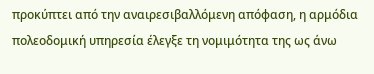προκύπτει από την αναιρεσιβαλλόμενη απόφαση, η αρμόδια πολεοδομική υπηρεσία έλεγξε τη νομιμότητα της ως άνω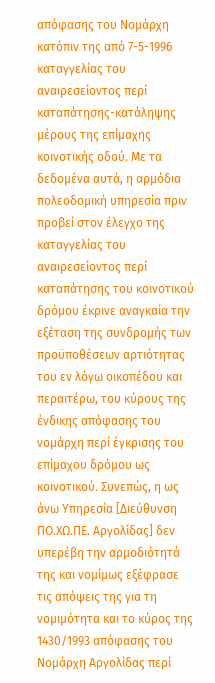απόφασης του Νομάρχη κατόπιν της από 7-5-1996 καταγγελίας του αναιρεσείοντος περί καταπάτησης-κατάληψης μέρους της επίμαχης κοινοτικής οδού. Με τα δεδομένα αυτά, η αρμόδια πολεοδομική υπηρεσία πριν προβεί στον έλεγχο της καταγγελίας του αναιρεσείοντος περί καταπάτησης του κοινοτικού δρόμου έκρινε αναγκαία την εξέταση της συνδρομής των προϋποθέσεων αρτιότητας του εν λόγω οικοπέδου και περαιτέρω, του κύρους της ένδικης απόφασης του νομάρχη περί έγκρισης του επίμαχου δρόμου ως κοινοτικού. Συνεπώς, η ως άνω Υπηρεσία [Διεύθυνση ΠΟ.ΧΩ.ΠΕ. Αργολίδας] δεν υπερέβη την αρμοδιότητά της και νομίμως εξέφρασε τις απόψεις της για τη νομιμότητα και το κύρος της 1430/1993 απόφασης του Νομάρχη Αργολίδας περί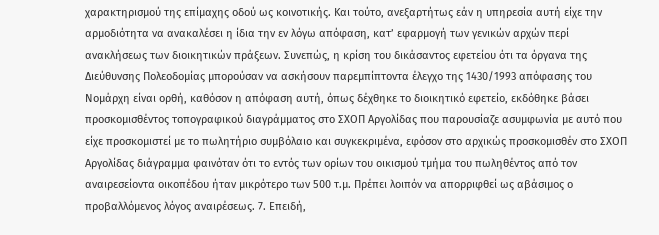χαρακτηρισμού της επίμαχης οδού ως κοινοτικής. Και τούτο, ανεξαρτήτως εάν η υπηρεσία αυτή είχε την αρμοδιότητα να ανακαλέσει η ίδια την εν λόγω απόφαση, κατ’ εφαρμογή των γενικών αρχών περί ανακλήσεως των διοικητικών πράξεων. Συνεπώς, η κρίση του δικάσαντος εφετείου ότι τα όργανα της Διεύθυνσης Πολεοδομίας μπορούσαν να ασκήσουν παρεμπίπτοντα έλεγχο της 1430/1993 απόφασης του Νομάρχη είναι ορθή, καθόσον η απόφαση αυτή, όπως δέχθηκε το διοικητικό εφετείο, εκδόθηκε βάσει προσκομισθέντος τοπογραφικού διαγράμματος στο ΣΧΟΠ Αργολίδας που παρουσίαζε ασυμφωνία με αυτό που είχε προσκομιστεί με το πωλητήριο συμβόλαιο και συγκεκριμένα, εφόσον στο αρχικώς προσκομισθέν στο ΣΧΟΠ Αργολίδας διάγραμμα φαινόταν ότι το εντός των ορίων του οικισμού τμήμα του πωληθέντος από τον αναιρεσείοντα οικοπέδου ήταν μικρότερο των 500 τ.μ. Πρέπει λοιπόν να απορριφθεί ως αβάσιμος ο προβαλλόμενος λόγος αναιρέσεως. 7. Επειδή,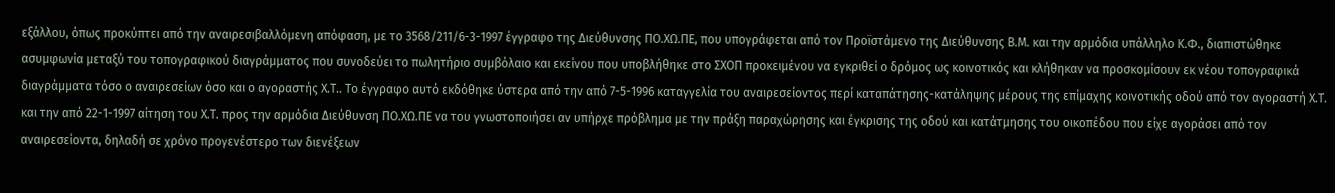εξάλλου, όπως προκύπτει από την αναιρεσιβαλλόμενη απόφαση, με το 3568/211/6-3-1997 έγγραφο της Διεύθυνσης ΠΟ.ΧΩ.ΠΕ, που υπογράφεται από τον Προϊστάμενο της Διεύθυνσης Β.Μ. και την αρμόδια υπάλληλο Κ.Φ., διαπιστώθηκε ασυμφωνία μεταξύ του τοπογραφικού διαγράμματος που συνοδεύει το πωλητήριο συμβόλαιο και εκείνου που υποβλήθηκε στο ΣΧΟΠ προκειμένου να εγκριθεί ο δρόμος ως κοινοτικός και κλήθηκαν να προσκομίσουν εκ νέου τοπογραφικά διαγράμματα τόσο ο αναιρεσείων όσο και ο αγοραστής Χ.Τ.. Το έγγραφο αυτό εκδόθηκε ύστερα από την από 7-5-1996 καταγγελία του αναιρεσείοντος περί καταπάτησης-κατάληψης μέρους της επίμαχης κοινοτικής οδού από τον αγοραστή Χ.Τ. και την από 22-1-1997 αίτηση του Χ.Τ. προς την αρμόδια Διεύθυνση ΠΟ.ΧΩ.ΠΕ να του γνωστοποιήσει αν υπήρχε πρόβλημα με την πράξη παραχώρησης και έγκρισης της οδού και κατάτμησης του οικοπέδου που είχε αγοράσει από τον αναιρεσείοντα, δηλαδή σε χρόνο προγενέστερο των διενέξεων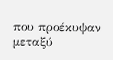που προέκυψαν μεταξύ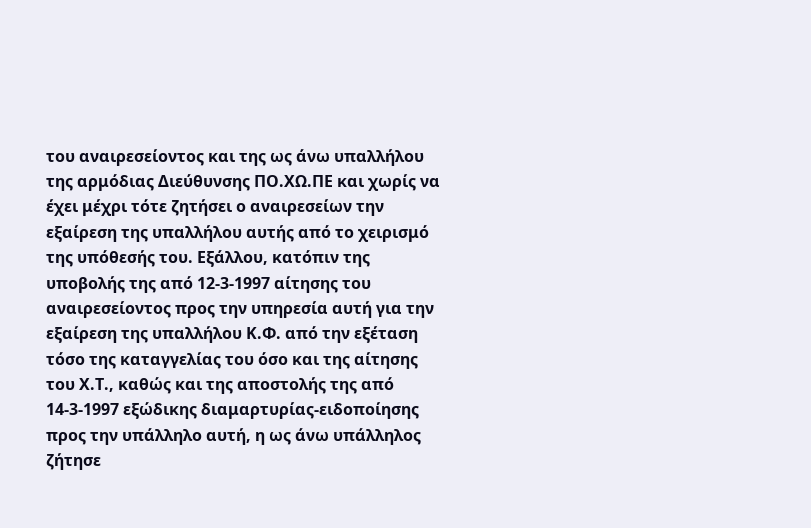του αναιρεσείοντος και της ως άνω υπαλλήλου της αρμόδιας Διεύθυνσης ΠΟ.ΧΩ.ΠΕ και χωρίς να έχει μέχρι τότε ζητήσει ο αναιρεσείων την εξαίρεση της υπαλλήλου αυτής από το χειρισμό της υπόθεσής του. Εξάλλου, κατόπιν της υποβολής της από 12-3-1997 αίτησης του αναιρεσείοντος προς την υπηρεσία αυτή για την εξαίρεση της υπαλλήλου Κ.Φ. από την εξέταση τόσο της καταγγελίας του όσο και της αίτησης του Χ.Τ., καθώς και της αποστολής της από 14-3-1997 εξώδικης διαμαρτυρίας-ειδοποίησης προς την υπάλληλο αυτή, η ως άνω υπάλληλος ζήτησε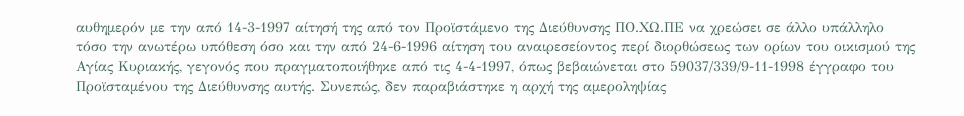αυθημερόν με την από 14-3-1997 αίτησή της από τον Προϊστάμενο της Διεύθυνσης ΠΟ.ΧΩ.ΠΕ να χρεώσει σε άλλο υπάλληλο τόσο την ανωτέρω υπόθεση όσο και την από 24-6-1996 αίτηση του αναιρεσείοντος περί διορθώσεως των ορίων του οικισμού της Αγίας Κυριακής, γεγονός που πραγματοποιήθηκε από τις 4-4-1997, όπως βεβαιώνεται στο 59037/339/9-11-1998 έγγραφο του Προϊσταμένου της Διεύθυνσης αυτής. Συνεπώς, δεν παραβιάστηκε η αρχή της αμεροληψίας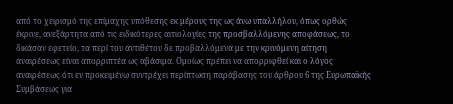από το χειρισμό της επίμαχης υπόθεσης εκ μέρους της ως άνω υπαλλήλου, όπως ορθώς έκρινε, ανεξάρτητα από τις ειδικότερες αιτιολογίες της προσβαλλόμενης αποφάσεως, το δικάσαν εφετείο, τα περί του αντιθέτου δε προβαλλόμενα με την κρινόμενη αίτηση αναιρέσεως είναι απορριπτέα ως αβάσιμα. Ομοίως πρέπει να απορριφθεί και ο λόγος αναιρέσεως ότι εν προκειμένω συντρέχει περίπτωση παράβασης του άρθρου 6 της Ευρωπαϊκής Συμβάσεως για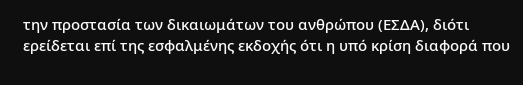την προστασία των δικαιωμάτων του ανθρώπου (ΕΣΔΑ), διότι ερείδεται επί της εσφαλμένης εκδοχής ότι η υπό κρίση διαφορά που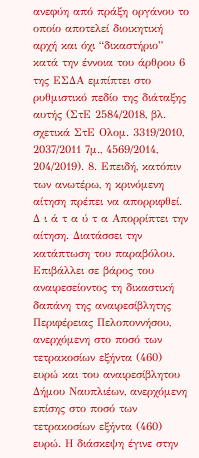ανεφύη από πράξη οργάνου το οποίο αποτελεί διοικητική αρχή και όχι “δικαστήριο” κατά την έννοια του άρθρου 6 της ΕΣΔΑ εμπίπτει στο ρυθμιστικό πεδίο της διάταξης αυτής (ΣτΕ 2584/2018, βλ. σχετικά ΣτΕ Ολομ. 3319/2010, 2037/2011 7μ., 4569/2014, 204/2019). 8. Επειδή, κατόπιν των ανωτέρω, η κρινόμενη αίτηση πρέπει να απορριφθεί. Δ ι ά τ α ύ τ α Απορρίπτει την αίτηση. Διατάσσει την κατάπτωση του παραβόλου. Επιβάλλει σε βάρος του αναιρεσείοντος τη δικαστική δαπάνη της αναιρεσίβλητης Περιφέρειας Πελοποννήσου, ανερχόμενη στο ποσό των τετρακοσίων εξήντα (460) ευρώ και του αναιρεσίβλητου Δήμου Ναυπλιέων, ανερχόμενη επίσης στο ποσό των τετρακοσίων εξήντα (460) ευρώ. Η διάσκεψη έγινε στην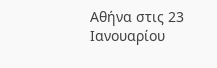Αθήνα στις 23 Ιανουαρίου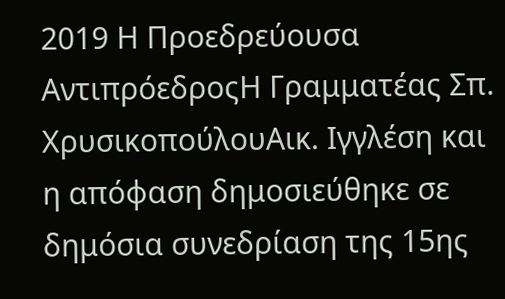2019 Η Προεδρεύουσα ΑντιπρόεδροςΗ Γραμματέας Σπ. ΧρυσικοπούλουΑικ. Ιγγλέση και η απόφαση δημοσιεύθηκε σε δημόσια συνεδρίαση της 15ης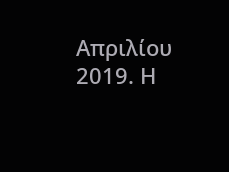Απριλίου 2019. Η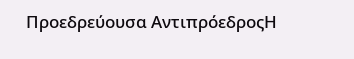Προεδρεύουσα ΑντιπρόεδροςΗ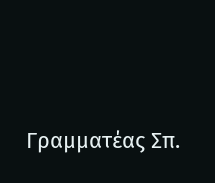Γραμματέας Σπ.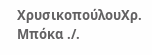ΧρυσικοπούλουΧρ. Μπόκα ./.